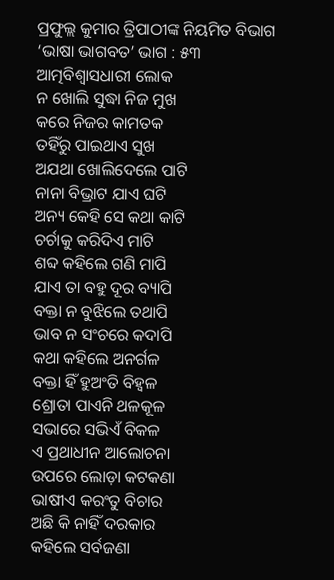ପ୍ରଫୁଲ୍ଲ କୁମାର ତ୍ରିପାଠୀଙ୍କ ନିୟମିତ ବିଭାଗ ‘ଭାଷା ଭାଗବତ’ ଭାଗ : ୫୩
ଆତ୍ମବିଶ୍ୱାସଧାରୀ ଲୋକ
ନ ଖୋଲି ସୁଦ୍ଧା ନିଜ ମୁଖ
କରେ ନିଜର କାମତକ
ତହିଁରୁ ପାଇଥାଏ ସୁଖ
ଅଯଥା ଖୋଲିଦେଲେ ପାଟି
ନାନା ବିଭ୍ରାଟ ଯାଏ ଘଟି
ଅନ୍ୟ କେହି ସେ କଥା କାଟି
ଚର୍ଚାକୁ କରିଦିଏ ମାଟି
ଶବ୍ଦ କହିଲେ ଗଣି ମାପି
ଯାଏ ତା ବହୁ ଦୂର ବ୍ୟାପି
ବକ୍ତା ନ ବୁଝିଲେ ତଥାପି
ଭାବ ନ ସଂଚରେ କଦାପି
କଥା କହିଲେ ଅନର୍ଗଳ
ବକ୍ତା ହିଁ ହୁଅଂତି ବିହ୍ବଳ
ଶ୍ରୋତା ପାଏନି ଥଳକୂଳ
ସଭାରେ ସଭିଏଁ ବିକଳ
ଏ ପ୍ରଥାଧୀନ ଆଲୋଚନା
ଉପରେ ଲୋଡ଼ା କଟକଣା
ଭାଷୀଏ କରଂତୁ ବିଚାର
ଅଛି କି ନାହିଁ ଦରକାର
କହିଲେ ସର୍ବଜଣା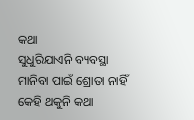କଥା
ସୁଧୁରିଯାଏନି ବ୍ୟବସ୍ଥା
ମାନିବା ପାଇଁ ଶ୍ରୋତା ନାହିଁ
କେହି ଥକୁନି କଥା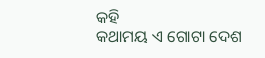କହି
କଥାମୟ ଏ ଗୋଟା ଦେଶ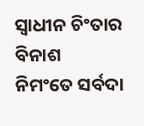ସ୍ବାଧୀନ ଚିଂତାର ବିନାଶ
ନିମଂତେ ସର୍ବଦା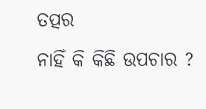ତତ୍ପର
ନାହିଁ କି କିଛି ଉପଚାର ?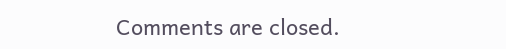Comments are closed.